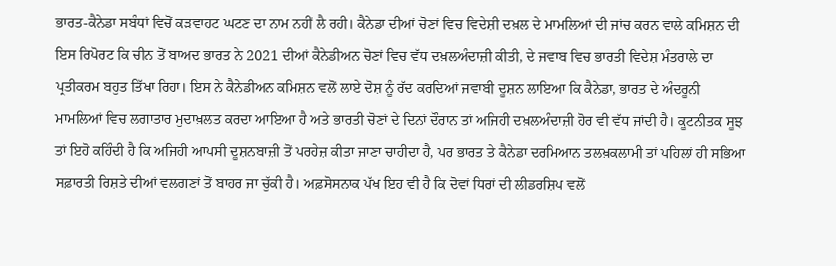ਭਾਰਤ-ਕੈਨੇਡਾ ਸਬੰਧਾਂ ਵਿਚੋਂ ਕੜਵਾਹਟ ਘਟਣ ਦਾ ਨਾਮ ਨਹੀਂ ਲੈ ਰਹੀ। ਕੈਨੇਡਾ ਦੀਆਂ ਚੋਣਾਂ ਵਿਚ ਵਿਦੇਸ਼ੀ ਦਖ਼ਲ ਦੇ ਮਾਮਲਿਆਂ ਦੀ ਜਾਂਚ ਕਰਨ ਵਾਲੇ ਕਮਿਸ਼ਨ ਦੀ ਇਸ ਰਿਪੋਰਟ ਕਿ ਚੀਨ ਤੋਂ ਬਾਅਦ ਭਾਰਤ ਨੇ 2021 ਦੀਆਂ ਕੈਨੇਡੀਅਨ ਚੋਣਾਂ ਵਿਚ ਵੱਧ ਦਖ਼ਲਅੰਦਾਜ਼ੀ ਕੀਤੀ, ਦੇ ਜਵਾਬ ਵਿਚ ਭਾਰਤੀ ਵਿਦੇਸ਼ ਮੰਤਰਾਲੇ ਦਾ ਪ੍ਰਤੀਕਰਮ ਬਹੁਤ ਤਿੱਖਾ ਰਿਹਾ। ਇਸ ਨੇ ਕੈਨੇਡੀਅਨ ਕਮਿਸ਼ਨ ਵਲੋਂ ਲਾਏ ਦੋਸ਼ ਨੂੰ ਰੱਦ ਕਰਦਿਆਂ ਜਵਾਬੀ ਦੂਸ਼ਨ ਲਾਇਆ ਕਿ ਕੈਨੇਡਾ, ਭਾਰਤ ਦੇ ਅੰਦਰੂਨੀ ਮਾਮਲਿਆਂ ਵਿਚ ਲਗਾਤਾਰ ਮੁਦਾਖ਼ਲਤ ਕਰਦਾ ਆਇਆ ਹੈ ਅਤੇ ਭਾਰਤੀ ਚੋਣਾਂ ਦੇ ਦਿਨਾਂ ਦੌਰਾਨ ਤਾਂ ਅਜਿਹੀ ਦਖ਼ਲਅੰਦਾਜ਼ੀ ਹੋਰ ਵੀ ਵੱਧ ਜਾਂਦੀ ਹੈ। ਕੂਟਨੀਤਕ ਸੂਝ ਤਾਂ ਇਹੋ ਕਹਿੰਦੀ ਹੈ ਕਿ ਅਜਿਹੀ ਆਪਸੀ ਦੂਸ਼ਨਬਾਜ਼ੀ ਤੋਂ ਪਰਹੇਜ਼ ਕੀਤਾ ਜਾਣਾ ਚਾਹੀਦਾ ਹੈ, ਪਰ ਭਾਰਤ ਤੇ ਕੈਨੇਡਾ ਦਰਮਿਆਨ ਤਲਖ਼ਕਲਾਮੀ ਤਾਂ ਪਹਿਲਾਂ ਹੀ ਸਭਿਆ ਸਫ਼ਾਰਤੀ ਰਿਸ਼ਤੇ ਦੀਆਂ ਵਲਗਣਾਂ ਤੋਂ ਬਾਹਰ ਜਾ ਚੁੱਕੀ ਹੈ। ਅਫ਼ਸੋਸਨਾਕ ਪੱਖ ਇਹ ਵੀ ਹੈ ਕਿ ਦੋਵਾਂ ਧਿਰਾਂ ਦੀ ਲੀਡਰਸ਼ਿਪ ਵਲੋਂ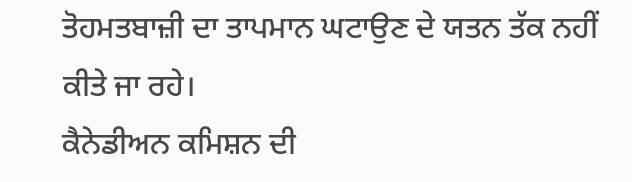ਤੋਹਮਤਬਾਜ਼ੀ ਦਾ ਤਾਪਮਾਨ ਘਟਾਉਣ ਦੇ ਯਤਨ ਤੱਕ ਨਹੀਂ ਕੀਤੇ ਜਾ ਰਹੇ।
ਕੈਨੇਡੀਅਨ ਕਮਿਸ਼ਨ ਦੀ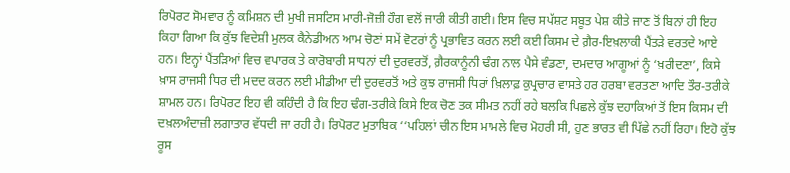ਰਿਪੋਰਟ ਸੋਮਵਾਰ ਨੂੰ ਕਮਿਸ਼ਨ ਦੀ ਮੁਖੀ ਜਸਟਿਸ ਮਾਰੀ-ਜੋਜ਼ੀ ਹੌਗ ਵਲੋਂ ਜਾਰੀ ਕੀਤੀ ਗਈ। ਇਸ ਵਿਚ ਸਪੱਸ਼ਟ ਸਬੂਤ ਪੇਸ਼ ਕੀਤੇ ਜਾਣ ਤੋਂ ਬਿਨਾਂ ਹੀ ਇਹ ਕਿਹਾ ਗਿਆ ਕਿ ਕੁੱਝ ਵਿਦੇਸ਼ੀ ਮੁਲਕ ਕੈਨੇਡੀਅਨ ਆਮ ਚੋਣਾਂ ਸਮੇਂ ਵੋਟਰਾਂ ਨੂੰ ਪ੍ਰਭਾਵਿਤ ਕਰਨ ਲਈ ਕਈ ਕਿਸਮ ਦੇ ਗ਼ੈਰ-ਇਖ਼ਲਾਕੀ ਪੈਂਤੜੇ ਵਰਤਦੇ ਆਏ ਹਨ। ਇਨ੍ਹਾਂ ਪੈਂਤੜਿਆਂ ਵਿਚ ਵਪਾਰਕ ਤੇ ਕਾਰੋਬਾਰੀ ਸਾਧਨਾਂ ਦੀ ਦੁਰਵਰਤੋਂ, ਗ਼ੈਰਕਾਨੂੰਨੀ ਢੰਗ ਨਾਲ ਪੈਸੇ ਵੰਡਣਾ, ਦਮਦਾਰ ਆਗੂਆਂ ਨੂੰ ‘ਖ਼ਰੀਦਣਾ’, ਕਿਸੇ ਖ਼ਾਸ ਰਾਜਸੀ ਧਿਰ ਦੀ ਮਦਦ ਕਰਨ ਲਈ ਮੀਡੀਆ ਦੀ ਦੁਰਵਰਤੋਂ ਅਤੇ ਕੁਝ ਰਾਜਸੀ ਧਿਰਾਂ ਖ਼ਿਲਾਫ਼ ਕੁਪ੍ਰਚਾਰ ਵਾਸਤੇ ਹਰ ਹਰਬਾ ਵਰਤਣਾ ਆਦਿ ਤੌਰ-ਤਰੀਕੇ ਸ਼ਾਮਲ ਹਨ। ਰਿਪੋਰਟ ਇਹ ਵੀ ਕਹਿੰਦੀ ਹੈ ਕਿ ਇਹ ਢੰਗ-ਤਰੀਕੇ ਕਿਸੇ ਇਕ ਚੋਣ ਤਕ ਸੀਮਤ ਨਹੀਂ ਰਹੇ ਬਲਕਿ ਪਿਛਲੇ ਕੁੱਝ ਦਹਾਕਿਆਂ ਤੋਂ ਇਸ ਕਿਸਮ ਦੀ ਦਖ਼ਲਅੰਦਾਜ਼ੀ ਲਗਾਤਾਰ ਵੱਧਦੀ ਜਾ ਰਹੀ ਹੈ। ਰਿਪੋਰਟ ਮੁਤਾਬਿਕ ‘‘ਪਹਿਲਾਂ ਚੀਨ ਇਸ ਮਾਮਲੇ ਵਿਚ ਮੋਹਰੀ ਸੀ, ਹੁਣ ਭਾਰਤ ਵੀ ਪਿੱਛੇ ਨਹੀਂ ਰਿਹਾ। ਇਹੋ ਕੁੱਝ ਰੂਸ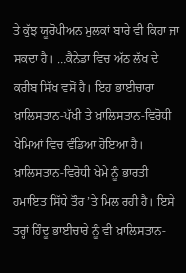ਤੇ ਕੁੱਝ ਯੂਰੋਪੀਅਨ ਮੁਲਕਾਂ ਬਾਰੇ ਵੀ ਕਿਹਾ ਜਾ ਸਕਦਾ ਹੈ। …ਕੈਨੇਡਾ ਵਿਚ ਅੱਠ ਲੱਖ ਦੇ ਕਰੀਬ ਸਿੱਖ ਵਸੋਂ ਹੈ। ਇਹ ਭਾਈਚਾਰਾ ਖ਼ਾਲਿਸਤਾਨ-ਪੱਖੀ ਤੇ ਖ਼ਾਲਿਸਤਾਨ-ਵਿਰੋਧੀ ਖੇਮਿਆਂ ਵਿਚ ਵੰਡਿਆ ਹੋਇਆ ਹੈ।
ਖ਼ਾਲਿਸਤਾਨ-ਵਿਰੋਧੀ ਖੇਮੇ ਨੂੰ ਭਾਰਤੀ ਹਮਾਇਤ ਸਿੱਧੇ ਤੌਰ ’ਤੇ ਮਿਲ ਰਹੀ ਹੈ। ਇਸੇ ਤਰ੍ਹਾਂ ਹਿੰਦੂ ਭਾਈਚਾਰੇ ਨੂੰ ਵੀ ਖ਼ਾਲਿਸਤਾਨ-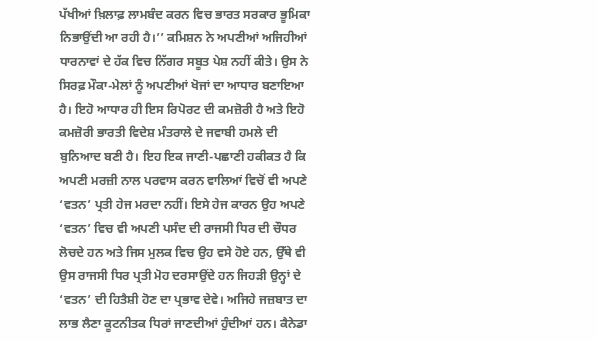ਪੱਖੀਆਂ ਖ਼ਿਲਾਫ਼ ਲਾਮਬੰਦ ਕਰਨ ਵਿਚ ਭਾਰਤ ਸਰਕਾਰ ਭੂਮਿਕਾ ਨਿਭਾਉਂਦੀ ਆ ਰਹੀ ਹੈ।’’ ਕਮਿਸ਼ਨ ਨੇ ਅਪਣੀਆਂ ਅਜਿਹੀਆਂ ਧਾਰਨਾਵਾਂ ਦੇ ਹੱਕ ਵਿਚ ਨਿੱਗਰ ਸਬੂਤ ਪੇਸ਼ ਨਹੀਂ ਕੀਤੇ। ਉਸ ਨੇ ਸਿਰਫ਼ ਮੌਕਾ-ਮੇਲਾਂ ਨੂੰ ਅਪਣੀਆਂ ਖੋਜਾਂ ਦਾ ਆਧਾਰ ਬਣਾਇਆ ਹੈ। ਇਹੋ ਆਧਾਰ ਹੀ ਇਸ ਰਿਪੋਰਟ ਦੀ ਕਮਜ਼ੋਰੀ ਹੈ ਅਤੇ ਇਹੋ ਕਮਜ਼ੋਰੀ ਭਾਰਤੀ ਵਿਦੇਸ਼ ਮੰਤਰਾਲੇ ਦੇ ਜਵਾਬੀ ਹਮਲੇ ਦੀ ਬੁਨਿਆਦ ਬਣੀ ਹੈ। ਇਹ ਇਕ ਜਾਣੀ-ਪਛਾਣੀ ਹਕੀਕਤ ਹੈ ਕਿ ਅਪਣੀ ਮਰਜ਼ੀ ਨਾਲ ਪਰਵਾਸ ਕਰਨ ਵਾਲਿਆਂ ਵਿਚੋਂ ਵੀ ਅਪਣੇ ‘ਵਤਨ’ ਪ੍ਰਤੀ ਹੇਜ ਮਰਦਾ ਨਹੀਂ। ਇਸੇ ਹੇਜ ਕਾਰਨ ਉਹ ਅਪਣੇ ‘ਵਤਨ’ ਵਿਚ ਵੀ ਅਪਣੀ ਪਸੰਦ ਦੀ ਰਾਜਸੀ ਧਿਰ ਦੀ ਚੌਧਰ ਲੋਚਦੇ ਹਨ ਅਤੇ ਜਿਸ ਮੁਲਕ ਵਿਚ ਉਹ ਵਸੇ ਹੋਏ ਹਨ, ਉੱਥੇ ਵੀ ਉਸ ਰਾਜਸੀ ਧਿਰ ਪ੍ਰਤੀ ਮੋਹ ਦਰਸਾਉਂਦੇ ਹਨ ਜਿਹੜੀ ਉਨ੍ਹਾਂ ਦੇ ‘ਵਤਨ’ ਦੀ ਹਿਤੈਸ਼ੀ ਹੋਣ ਦਾ ਪ੍ਰਭਾਵ ਦੇਵੇ। ਅਜਿਹੇ ਜਜ਼ਬਾਤ ਦਾ ਲਾਭ ਲੈਣਾ ਕੂਟਨੀਤਕ ਧਿਰਾਂ ਜਾਣਦੀਆਂ ਹੁੰਦੀਆਂ ਹਨ। ਕੈਨੇਡਾ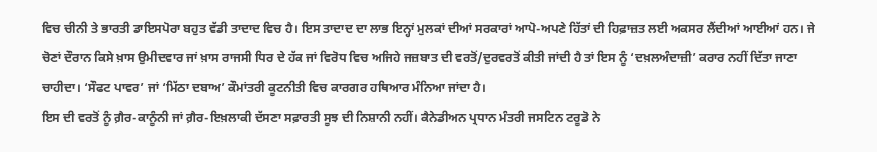ਵਿਚ ਚੀਨੀ ਤੇ ਭਾਰਤੀ ਡਾਇਸਪੋਰਾ ਬਹੁਤ ਵੱਡੀ ਤਾਦਾਦ ਵਿਚ ਹੈ। ਇਸ ਤਾਦਾਦ ਦਾ ਲਾਭ ਇਨ੍ਹਾਂ ਮੁਲਕਾਂ ਦੀਆਂ ਸਰਕਾਰਾਂ ਆਪੋ-ਅਪਣੇ ਹਿੱਤਾਂ ਦੀ ਹਿਫ਼ਾਜ਼ਤ ਲਈ ਅਕਸਰ ਲੈਂਦੀਆਂ ਆਈਆਂ ਹਨ। ਜੇ ਚੋਣਾਂ ਦੌਰਾਨ ਕਿਸੇ ਖ਼ਾਸ ਉਮੀਦਵਾਰ ਜਾਂ ਖ਼ਾਸ ਰਾਜਸੀ ਧਿਰ ਦੇ ਹੱਕ ਜਾਂ ਵਿਰੋਧ ਵਿਚ ਅਜਿਹੇ ਜਜ਼ਬਾਤ ਦੀ ਵਰਤੋਂ/ਦੁਰਵਰਤੋਂ ਕੀਤੀ ਜਾਂਦੀ ਹੈ ਤਾਂ ਇਸ ਨੂੰ ‘ਦਖ਼ਲਅੰਦਾਜ਼ੀ’ ਕਰਾਰ ਨਹੀਂ ਦਿੱਤਾ ਜਾਣਾ ਚਾਹੀਦਾ। ‘ਸੌਫਟ ਪਾਵਰ’ ਜਾਂ ‘ਮਿੱਠਾ ਦਬਾਅ’ ਕੌਮਾਂਤਰੀ ਕੂਟਨੀਤੀ ਵਿਚ ਕਾਰਗਰ ਹਥਿਆਰ ਮੰਨਿਆ ਜਾਂਦਾ ਹੈ।
ਇਸ ਦੀ ਵਰਤੋਂ ਨੂੰ ਗ਼ੈਰ-ਕਾਨੂੰਨੀ ਜਾਂ ਗ਼ੈਰ-ਇਖ਼ਲਾਕੀ ਦੱਸਣਾ ਸਫ਼ਾਰਤੀ ਸੂਝ ਦੀ ਨਿਸ਼ਾਨੀ ਨਹੀਂ। ਕੈਨੇਡੀਅਨ ਪ੍ਰਧਾਨ ਮੰਤਰੀ ਜਸਟਿਨ ਟਰੂਡੋ ਨੇ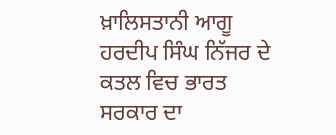ਖ਼ਾਲਿਸਤਾਨੀ ਆਗੂ ਹਰਦੀਪ ਸਿੰਘ ਨਿੱਜਰ ਦੇ ਕਤਲ ਵਿਚ ਭਾਰਤ ਸਰਕਾਰ ਦਾ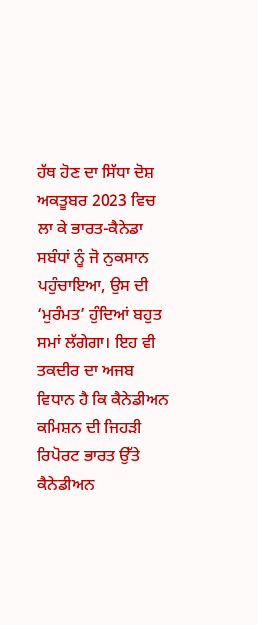ਹੱਥ ਹੋਣ ਦਾ ਸਿੱਧਾ ਦੋਸ਼ ਅਕਤੂਬਰ 2023 ਵਿਚ ਲਾ ਕੇ ਭਾਰਤ-ਕੈਨੇਡਾ ਸਬੰਧਾਂ ਨੂੰ ਜੋ ਨੁਕਸਾਨ ਪਹੁੰਚਾਇਆ, ਉਸ ਦੀ ‘ਮੁਰੰਮਤ’ ਹੁੰਦਿਆਂ ਬਹੁਤ ਸਮਾਂ ਲੱਗੇਗਾ। ਇਹ ਵੀ ਤਕਦੀਰ ਦਾ ਅਜਬ ਵਿਧਾਨ ਹੈ ਕਿ ਕੈਨੇਡੀਅਨ ਕਮਿਸ਼ਨ ਦੀ ਜਿਹੜੀ ਰਿਪੋਰਟ ਭਾਰਤ ਉੱਤੇ ਕੈਨੇਡੀਅਨ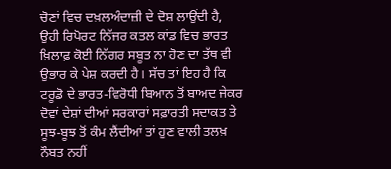ਚੋਣਾਂ ਵਿਚ ਦਖ਼ਲਅੰਦਾਜ਼ੀ ਦੇ ਦੋਸ਼ ਲਾਉਂਦੀ ਹੈ, ਉਹੀ ਰਿਪੋਰਟ ਨਿੱਜਰ ਕਤਲ ਕਾਂਡ ਵਿਚ ਭਾਰਤ ਖ਼ਿਲਾਫ਼ ਕੋਈ ਨਿੱਗਰ ਸਬੂਤ ਨਾ ਹੋਣ ਦਾ ਤੱਥ ਵੀ ਉਭਾਰ ਕੇ ਪੇਸ਼ ਕਰਦੀ ਹੈ। ਸੱਚ ਤਾਂ ਇਹ ਹੈ ਕਿ ਟਰੂਡੋ ਦੇ ਭਾਰਤ-ਵਿਰੋਧੀ ਬਿਆਨ ਤੋਂ ਬਾਅਦ ਜੇਕਰ ਦੋਵਾਂ ਦੇਸ਼ਾਂ ਦੀਆਂ ਸਰਕਾਰਾਂ ਸਫ਼ਾਰਤੀ ਸਦਾਕਤ ਤੇ ਸੂਝ-ਬੂਝ ਤੋਂ ਕੰਮ ਲੈਂਦੀਆਂ ਤਾਂ ਹੁਣ ਵਾਲੀ ਤਲਖ਼ ਨੌਬਤ ਨਹੀਂ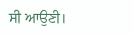ਸੀ ਆਉਣੀ।